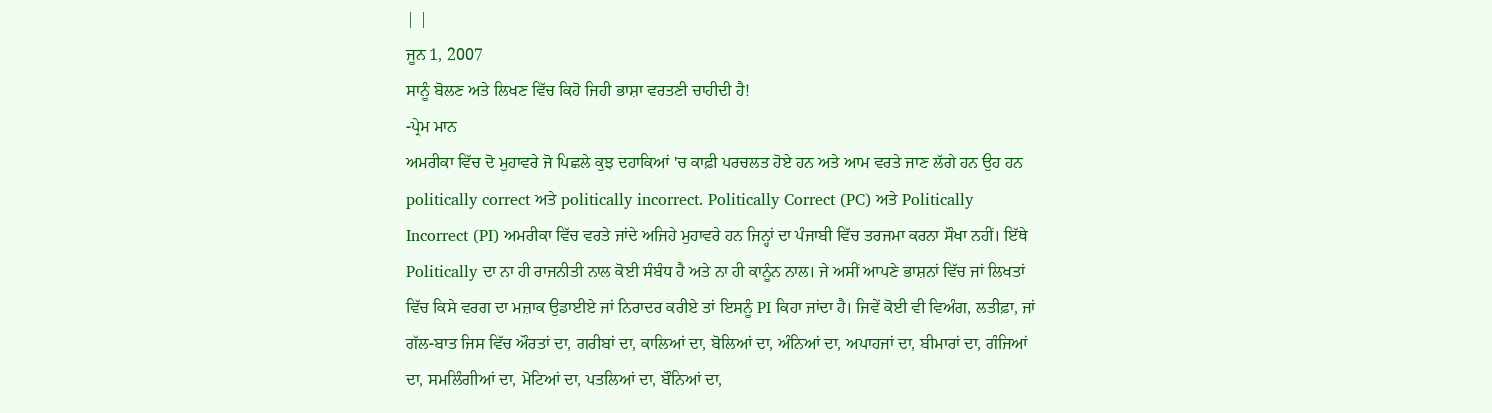| |
ਜੂਨ 1, 2007
ਸਾਨੂੰ ਬੋਲਣ ਅਤੇ ਲਿਖਣ ਵਿੱਚ ਕਿਹੋ ਜਿਹੀ ਭਾਸ਼ਾ ਵਰਤਣੀ ਚਾਹੀਦੀ ਹੈ!
-ਪ੍ਰੇਮ ਮਾਨ
ਅਮਰੀਕਾ ਵਿੱਚ ਦੋ ਮੁਹਾਵਰੇ ਜੋ ਪਿਛਲੇ ਕੁਝ ਦਹਾਕਿਆਂ 'ਚ ਕਾਫ਼ੀ ਪਰਚਲਤ ਹੋਏ ਹਨ ਅਤੇ ਆਮ ਵਰਤੇ ਜਾਣ ਲੱਗੇ ਹਨ ਉਹ ਹਨ politically correct ਅਤੇ politically incorrect. Politically Correct (PC) ਅਤੇ Politically Incorrect (PI) ਅਮਰੀਕਾ ਵਿੱਚ ਵਰਤੇ ਜਾਂਦੇ ਅਜਿਹੇ ਮੁਹਾਵਰੇ ਹਨ ਜਿਨ੍ਹਾਂ ਦਾ ਪੰਜਾਬੀ ਵਿੱਚ ਤਰਜਮਾ ਕਰਨਾ ਸੌਖਾ ਨਹੀਂ। ਇੱਥੇ Politically ਦਾ ਨਾ ਹੀ ਰਾਜਨੀਤੀ ਨਾਲ ਕੋਈ ਸੰਬੰਧ ਹੈ ਅਤੇ ਨਾ ਹੀ ਕਾਨੂੰਨ ਨਾਲ। ਜੇ ਅਸੀਂ ਆਪਣੇ ਭਾਸ਼ਨਾਂ ਵਿੱਚ ਜਾਂ ਲਿਖਤਾਂ ਵਿੱਚ ਕਿਸੇ ਵਰਗ ਦਾ ਮਜ਼ਾਕ ਉਡਾਈਏ ਜਾਂ ਨਿਰਾਦਰ ਕਰੀਏ ਤਾਂ ਇਸਨੂੰ PI ਕਿਹਾ ਜਾਂਦਾ ਹੈ। ਜਿਵੇਂ ਕੋਈ ਵੀ ਵਿਅੰਗ, ਲਤੀਫ਼ਾ, ਜਾਂ ਗੱਲ-ਬਾਤ ਜਿਸ ਵਿੱਚ ਔਰਤਾਂ ਦਾ, ਗਰੀਬਾਂ ਦਾ, ਕਾਲਿਆਂ ਦਾ, ਬੋਲਿਆਂ ਦਾ, ਅੰਨਿਆਂ ਦਾ, ਅਪਾਹਜਾਂ ਦਾ, ਬੀਮਾਰਾਂ ਦਾ, ਗੰਜਿਆਂ ਦਾ, ਸਮਲਿੰਗੀਆਂ ਦਾ, ਮੋਟਿਆਂ ਦਾ, ਪਤਲਿਆਂ ਦਾ, ਬੌਨਿਆਂ ਦਾ,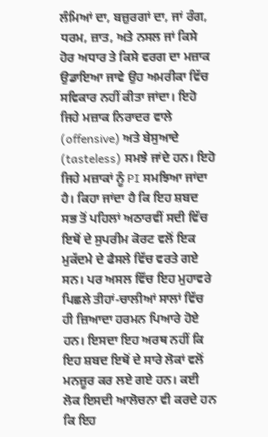ਲੰਮਿਆਂ ਦਾ, ਬਜ਼ੁਰਗਾਂ ਦਾ, ਜਾਂ ਰੰਗ, ਧਰਮ, ਜ਼ਾਤ, ਅਤੇ ਨਸਲ ਜਾਂ ਕਿਸੇ ਹੋਰ ਅਧਾਰ ਤੇ ਕਿਸੇ ਵਰਗ ਦਾ ਮਜ਼ਾਕ ਉਡਾਇਆ ਜਾਵੇ ਉਹ ਅਮਰੀਕਾ ਵਿੱਚ ਸਵਿਕਾਰ ਨਹੀਂ ਕੀਤਾ ਜਾਂਦਾ। ਇਹੋ ਜਿਹੇ ਮਜ਼ਾਕ ਨਿਰਾਦਰ ਵਾਲੇ (offensive) ਅਤੇ ਬੇਸੁਆਦੇ (tasteless) ਸਮਝੇ ਜਾਂਦੇ ਹਨ। ਇਹੋ ਜਿਹੇ ਮਜ਼ਾਕਾਂ ਨੂੰ PI ਸਮਝਿਆ ਜਾਂਦਾ ਹੈ। ਕਿਹਾ ਜਾਂਦਾ ਹੈ ਕਿ ਇਹ ਸ਼ਬਦ ਸਭ ਤੋਂ ਪਹਿਲਾਂ ਅਠਾਰਵੀਂ ਸਦੀ ਵਿੱਚ ਇਥੋਂ ਦੇ ਸੁਪਰੀਮ ਕੋਰਟ ਵਲੋਂ ਇਕ ਮੁਕੱਦਮੇ ਦੇ ਫੈਸਲੇ ਵਿੱਚ ਵਰਤੇ ਗਏ ਸਨ। ਪਰ ਅਸਲ ਵਿੱਚ ਇਹ ਮੁਹਾਵਰੇ ਪਿਛਲੇ ਤੀਹਾਂ-ਚਾਲੀਆਂ ਸਾਲਾਂ ਵਿੱਚ ਹੀ ਜ਼ਿਆਦਾ ਹਰਮਨ ਪਿਆਰੇ ਹੋਏ ਹਨ। ਇਸਦਾ ਇਹ ਅਰਥ ਨਹੀਂ ਕਿ ਇਹ ਸ਼ਬਦ ਇਥੋਂ ਦੇ ਸਾਰੇ ਲੋਕਾਂ ਵਲੋਂ ਮਨਜ਼ੂਰ ਕਰ ਲਏ ਗਏ ਹਨ। ਕਈ ਲੋਕ ਇਸਦੀ ਆਲੋਚਨਾ ਵੀ ਕਰਦੇ ਹਨ ਕਿ ਇਹ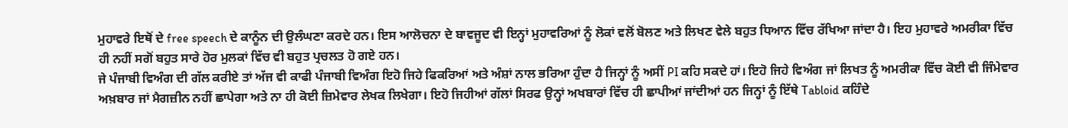ਮੁਹਾਵਰੇ ਇਥੋਂ ਦੇ free speech ਦੇ ਕਾਨੂੰਨ ਦੀ ਉਲੰਘਣਾ ਕਰਦੇ ਹਨ। ਇਸ ਆਲੋਚਨਾ ਦੇ ਬਾਵਜੂਦ ਵੀ ਇਨ੍ਹਾਂ ਮੁਹਾਵਰਿਆਂ ਨੂੰ ਲੋਕਾਂ ਵਲੋਂ ਬੋਲਣ ਅਤੇ ਲਿਖਣ ਵੇਲੇ ਬਹੁਤ ਧਿਆਨ ਵਿੱਚ ਰੱਖਿਆ ਜਾਂਦਾ ਹੈ। ਇਹ ਮੁਹਾਵਰੇ ਅਮਰੀਕਾ ਵਿੱਚ ਹੀ ਨਹੀਂ ਸਗੋਂ ਬਹੁਤ ਸਾਰੇ ਹੋਰ ਮੁਲਕਾਂ ਵਿੱਚ ਵੀ ਬਹੁਤ ਪ੍ਰਚਲਤ ਹੋ ਗਏ ਹਨ।
ਜੇ ਪੰਜਾਬੀ ਵਿਅੰਗ ਦੀ ਗੱਲ ਕਰੀਏ ਤਾਂ ਅੱਜ ਵੀ ਕਾਫੀ ਪੰਜਾਬੀ ਵਿਅੰਗ ਇਹੋ ਜਿਹੇ ਫਿਕਰਿਆਂ ਅਤੇ ਅੰਸ਼ਾਂ ਨਾਲ ਭਰਿਆ ਹੁੰਦਾ ਹੈ ਜਿਨ੍ਹਾਂ ਨੂੰ ਅਸੀਂ PI ਕਹਿ ਸਕਦੇ ਹਾਂ। ਇਹੋ ਜਿਹੇ ਵਿਅੰਗ ਜਾਂ ਲਿਖਤ ਨੂੰ ਅਮਰੀਕਾ ਵਿੱਚ ਕੋਈ ਵੀ ਜਿੰਮੇਵਾਰ ਅਖ਼ਬਾਰ ਜਾਂ ਮੈਗਜ਼ੀਨ ਨਹੀਂ ਛਾਪੇਗਾ ਅਤੇ ਨਾ ਹੀ ਕੋਈ ਜ਼ਿਮੇਵਾਰ ਲੇਖਕ ਲਿਖੇਗਾ। ਇਹੋ ਜਿਹੀਆਂ ਗੱਲਾਂ ਸਿਰਫ ਉਨ੍ਹਾਂ ਅਖਬਾਰਾਂ ਵਿੱਚ ਹੀ ਛਾਪੀਆਂ ਜਾਂਦੀਆਂ ਹਨ ਜਿਨ੍ਹਾਂ ਨੂੰ ਇੱਥੇ Tabloid ਕਹਿੰਦੇ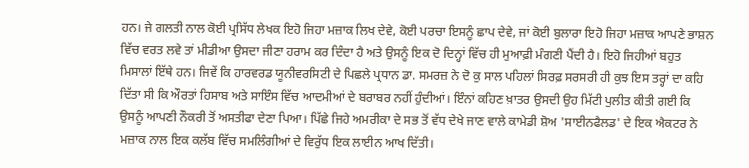ਹਨ। ਜੇ ਗਲਤੀ ਨਾਲ ਕੋਈ ਪ੍ਰਸਿੱਧ ਲੇਖਕ ਇਹੋ ਜਿਹਾ ਮਜ਼ਾਕ ਲਿਖ ਦੇਵੇ, ਕੋਈ ਪਰਚਾ ਇਸਨੂੰ ਛਾਪ ਦੇਵੇ, ਜਾਂ ਕੋਈ ਬੁਲਾਰਾ ਇਹੋ ਜਿਹਾ ਮਜ਼ਾਕ ਆਪਣੇ ਭਾਸ਼ਨ ਵਿੱਚ ਵਰਤ ਲਵੇ ਤਾਂ ਮੀਡੀਆ ਉਸਦਾ ਜੀਣਾ ਹਰਾਮ ਕਰ ਦਿੰਦਾ ਹੈ ਅਤੇ ਉਸਨੂੰ ਇਕ ਦੋ ਦਿਨ੍ਹਾਂ ਵਿੱਚ ਹੀ ਮੁਆਫ਼ੀ ਮੰਗਣੀ ਪੈਂਦੀ ਹੈ। ਇਹੋ ਜਿਹੀਆਂ ਬਹੁਤ ਮਿਸਾਲਾਂ ਇੱਥੇ ਹਨ। ਜਿਵੇਂ ਕਿ ਹਾਰਵਰਡ ਯੂਨੀਵਰਸਿਟੀ ਦੇ ਪਿਛਲੇ ਪ੍ਰਧਾਨ ਡਾ. ਸਮਰਜ਼ ਨੇ ਦੋ ਕੁ ਸਾਲ ਪਹਿਲਾਂ ਸਿਰਫ਼ ਸਰਸਰੀ ਹੀ ਕੁਝ ਇਸ ਤਰ੍ਹਾਂ ਦਾ ਕਹਿ ਦਿੱਤਾ ਸੀ ਕਿ ਔਰਤਾਂ ਹਿਸਾਬ ਅਤੇ ਸਾਇੰਸ ਵਿੱਚ ਆਦਮੀਆਂ ਦੇ ਬਰਾਬਰ ਨਹੀਂ ਹੁੰਦੀਆਂ। ਇੰਨਾਂ ਕਹਿਣ ਖ਼ਾਤਰ ਉਸਦੀ ਉਹ ਮਿੱਟੀ ਪੁਲੀਤ ਕੀਤੀ ਗਈ ਕਿ ਉਸਨੂੰ ਆਪਣੀ ਨੌਕਰੀ ਤੋਂ ਅਸਤੀਫਾ ਦੇਣਾ ਪਿਆ। ਪਿੱਛੇ ਜਿਹੇ ਅਮਰੀਕਾ ਦੇ ਸਭ ਤੋਂ ਵੱਧ ਦੇਖੇ ਜਾਣ ਵਾਲੇ ਕਾਮੇਡੀ ਸ਼ੋਅ 'ਸਾਈਨਫੈਲਡ' ਦੇ ਇਕ ਐਕਟਰ ਨੇ ਮਜ਼ਾਕ ਨਾਲ ਇਕ ਕਲੱਬ ਵਿੱਚ ਸਮਲਿੰਗੀਆਂ ਦੇ ਵਿਰੁੱਧ ਇਕ ਲਾਈਨ ਆਖ ਦਿੱਤੀ।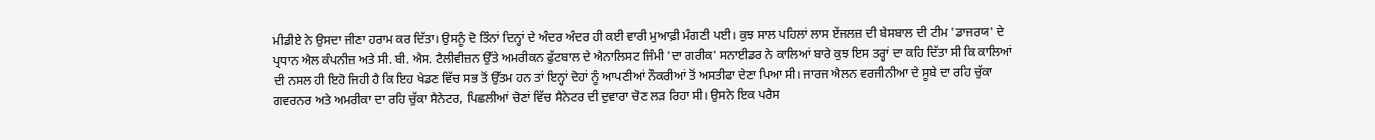ਮੀਡੀਏ ਨੇ ਉਸਦਾ ਜੀਣਾ ਹਰਾਮ ਕਰ ਦਿੱਤਾ। ਉਸਨੂੰ ਦੋ ਤਿੰਨਾਂ ਦਿਨ੍ਹਾਂ ਦੇ ਅੰਦਰ ਅੰਦਰ ਹੀ ਕਈ ਵਾਰੀ ਮੁਆਫ਼ੀ ਮੰਗਣੀ ਪਈ। ਕੁਝ ਸਾਲ ਪਹਿਲਾਂ ਲਾਸ ਏਂਜਲਜ਼ ਦੀ ਬੇਸਬਾਲ ਦੀ ਟੀਮ 'ਡਾਜਰਯ' ਦੇ ਪ੍ਰਧਾਨ ਐਲ ਕੰਪਨੀਜ਼ ਅਤੇ ਸੀ. ਬੀ. ਐਸ. ਟੈਲੀਵੀਜ਼ਨ ਉੱਤੇ ਅਮਰੀਕਨ ਫੁੱਟਬਾਲ ਦੇ ਐਨਾਲਿਸਟ ਜਿੰਮੀ 'ਦਾ ਗਰੀਕ' ਸਨਾਈਡਰ ਨੇ ਕਾਲਿਆਂ ਬਾਰੇ ਕੁਝ ਇਸ ਤਰ੍ਹਾਂ ਦਾ ਕਹਿ ਦਿੱਤਾ ਸੀ ਕਿ ਕਾਲਿਆਂ ਦੀ ਨਸਲ ਹੀ ਇਹੋ ਜਿਹੀ ਹੈ ਕਿ ਇਹ ਖੇਡਣ ਵਿੱਚ ਸਭ ਤੋਂ ਉੱਤਮ ਹਨ ਤਾਂ ਇਨ੍ਹਾਂ ਦੋਹਾਂ ਨੂੰ ਆਪਣੀਆਂ ਨੌਕਰੀਆਂ ਤੋਂ ਅਸਤੀਫਾ ਦੇਣਾ ਪਿਆ ਸੀ। ਜਾਰਜ ਐਲਨ ਵਰਜੀਨੀਆ ਦੇ ਸੂਬੇ ਦਾ ਰਹਿ ਚੁੱਕਾ ਗਵਰਨਰ ਅਤੇ ਅਮਰੀਕਾ ਦਾ ਰਹਿ ਚੁੱਕਾ ਸੈਨੇਟਰ, ਪਿਛਲੀਆਂ ਚੋਣਾਂ ਵਿੱਚ ਸੈਨੇਟਰ ਦੀ ਦੁਵਾਰਾ ਚੋਣ ਲੜ ਰਿਹਾ ਸੀ। ਉਸਨੇ ਇਕ ਪਰੈਸ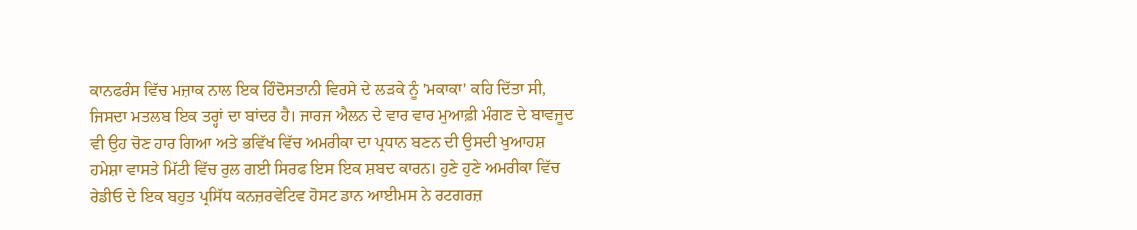ਕਾਨਫਰੰਸ ਵਿੱਚ ਮਜ਼ਾਕ ਨਾਲ ਇਕ ਹਿੰਦੋਸਤਾਨੀ ਵਿਰਸੇ ਦੇ ਲੜਕੇ ਨੂੰ 'ਮਕਾਕਾ' ਕਹਿ ਦਿੱਤਾ ਸੀ, ਜਿਸਦਾ ਮਤਲਬ ਇਕ ਤਰ੍ਹਾਂ ਦਾ ਬਾਂਦਰ ਹੈ। ਜਾਰਜ ਐਲਨ ਦੇ ਵਾਰ ਵਾਰ ਮੁਆਫ਼ੀ ਮੰਗਣ ਦੇ ਬਾਵਜੂਦ ਵੀ ਉਹ ਚੋਣ ਹਾਰ ਗਿਆ ਅਤੇ ਭਵਿੱਖ ਵਿੱਚ ਅਮਰੀਕਾ ਦਾ ਪ੍ਰਧਾਨ ਬਣਨ ਦੀ ਉਸਦੀ ਖੁਆਹਸ਼ ਹਮੇਸ਼ਾ ਵਾਸਤੇ ਮਿੱਟੀ ਵਿੱਚ ਰੁਲ ਗਈ ਸਿਰਫ ਇਸ ਇਕ ਸ਼ਬਦ ਕਾਰਨ। ਹੁਣੇ ਹੁਣੇ ਅਮਰੀਕਾ ਵਿੱਚ ਰੇਡੀਓ ਦੇ ਇਕ ਬਹੁਤ ਪ੍ਰਸਿੱਧ ਕਨਜ਼ਰਵੇਟਿਵ ਹੋਸਟ ਡਾਨ ਆਈਮਸ ਨੇ ਰਟਗਰਜ਼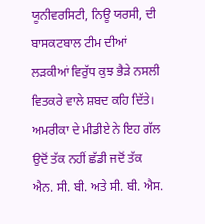ਯੂਨੀਵਰਸਿਟੀ, ਨਿਊ ਯਰਸੀ, ਦੀ ਬਾਸਕਟਬਾਲ ਟੀਮ ਦੀਆਂ ਲੜਕੀਆਂ ਵਿਰੁੱਧ ਕੁਝ ਭੈੜੇ ਨਸਲੀ ਵਿਤਕਰੇ ਵਾਲੇ ਸ਼ਬਦ ਕਹਿ ਦਿੱਤੇ। ਅਮਰੀਕਾ ਦੇ ਮੀਡੀਏ ਨੇ ਇਹ ਗੱਲ ਉਦੋਂ ਤੱਕ ਨਹੀਂ ਛੱਡੀ ਜਦੋਂ ਤੱਕ ਐਨ. ਸੀ. ਬੀ. ਅਤੇ ਸੀ. ਬੀ. ਐਸ.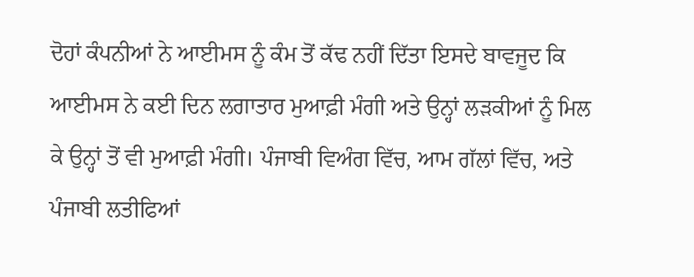ਦੋਹਾਂ ਕੰਪਨੀਆਂ ਨੇ ਆਈਮਸ ਨੂੰ ਕੰਮ ਤੋਂ ਕੱਢ ਨਹੀਂ ਦਿੱਤਾ ਇਸਦੇ ਬਾਵਜੂਦ ਕਿ ਆਈਮਸ ਨੇ ਕਈ ਦਿਨ ਲਗਾਤਾਰ ਮੁਆਫ਼ੀ ਮੰਗੀ ਅਤੇ ਉਨ੍ਹਾਂ ਲੜਕੀਆਂ ਨੂੰ ਮਿਲ ਕੇ ਉਨ੍ਹਾਂ ਤੋਂ ਵੀ ਮੁਆਫ਼ੀ ਮੰਗੀ। ਪੰਜਾਬੀ ਵਿਅੰਗ ਵਿੱਚ, ਆਮ ਗੱਲਾਂ ਵਿੱਚ, ਅਤੇ ਪੰਜਾਬੀ ਲਤੀਫਿਆਂ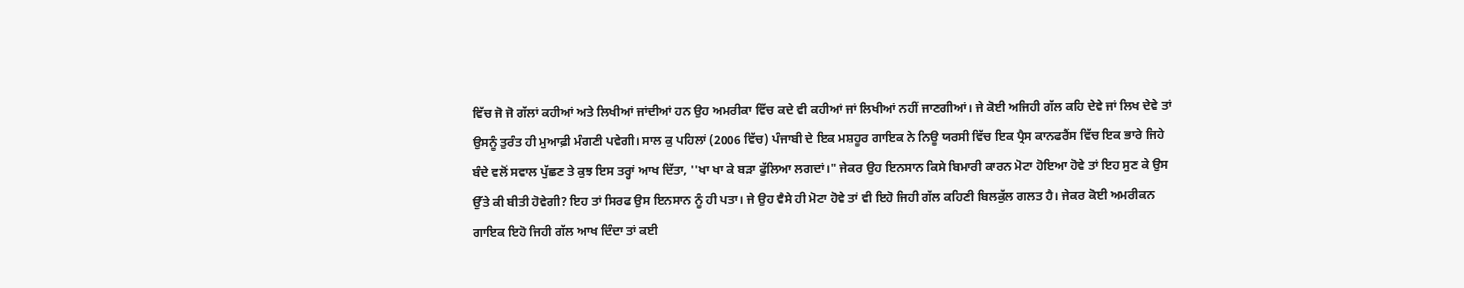ਵਿੱਚ ਜੋ ਜੋ ਗੱਲਾਂ ਕਹੀਆਂ ਅਤੇ ਲਿਖੀਆਂ ਜਾਂਦੀਆਂ ਹਨ ਉਹ ਅਮਰੀਕਾ ਵਿੱਚ ਕਦੇ ਵੀ ਕਹੀਆਂ ਜਾਂ ਲਿਖੀਆਂ ਨਹੀਂ ਜਾਣਗੀਆਂ। ਜੇ ਕੋਈ ਅਜਿਹੀ ਗੱਲ ਕਹਿ ਦੇਵੇ ਜਾਂ ਲਿਖ ਦੇਵੇ ਤਾਂ ਉਸਨੂੰ ਤੁਰੰਤ ਹੀ ਮੁਆਫ਼ੀ ਮੰਗਣੀ ਪਵੇਗੀ। ਸਾਲ ਕੁ ਪਹਿਲਾਂ (2006 ਵਿੱਚ) ਪੰਜਾਬੀ ਦੇ ਇਕ ਮਸ਼ਹੂਰ ਗਾਇਕ ਨੇ ਨਿਊ ਯਰਸੀ ਵਿੱਚ ਇਕ ਪ੍ਰੈਸ ਕਾਨਫਰੈਂਸ ਵਿੱਚ ਇਕ ਭਾਰੇ ਜਿਹੇ ਬੰਦੇ ਵਲੋਂ ਸਵਾਲ ਪੁੱਛਣ ਤੇ ਕੁਝ ਇਸ ਤਰ੍ਹਾਂ ਆਖ ਦਿੱਤਾ, ''ਖਾ ਖਾ ਕੇ ਬੜਾ ਫੁੱਲਿਆ ਲਗਦਾਂ।" ਜੇਕਰ ਉਹ ਇਨਸਾਨ ਕਿਸੇ ਬਿਮਾਰੀ ਕਾਰਨ ਮੋਟਾ ਹੋਇਆ ਹੋਵੇ ਤਾਂ ਇਹ ਸੁਣ ਕੇ ਉਸ ਉੱਤੇ ਕੀ ਬੀਤੀ ਹੋਵੇਗੀ? ਇਹ ਤਾਂ ਸਿਰਫ ਉਸ ਇਨਸਾਨ ਨੂੰ ਹੀ ਪਤਾ। ਜੇ ਉਹ ਵੈਸੇ ਹੀ ਮੋਟਾ ਹੋਵੇ ਤਾਂ ਵੀ ਇਹੋ ਜਿਹੀ ਗੱਲ ਕਹਿਣੀ ਬਿਲਕੁੱਲ ਗਲਤ ਹੈ। ਜੇਕਰ ਕੋਈ ਅਮਰੀਕਨ ਗਾਇਕ ਇਹੋ ਜਿਹੀ ਗੱਲ ਆਖ ਦਿੰਦਾ ਤਾਂ ਕਈ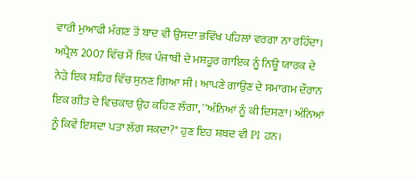ਵਾਰੀ ਮੁਆਫੀ ਮੰਗਣ ਤੋਂ ਬਾਦ ਵੀ ਉਸਦਾ ਭਵਿੱਖ ਪਹਿਲਾਂ ਵਰਗਾ ਨਾ ਰਹਿੰਦਾ। ਅਪ੍ਰੈਲ 2007 ਵਿੱਚ ਮੈਂ ਇਕ ਪੰਜਾਬੀ ਦੇ ਮਸ਼ਹੂਰ ਗਾਇਕ ਨੂੰ ਨਿਊ ਯਾਰਕ ਦੇ ਨੇੜੇ ਇਕ ਸ਼ਹਿਰ ਵਿੱਚ ਸੁਨਣ ਗਿਆ ਸੀ। ਆਪਣੇ ਗਾਉਣ ਦੇ ਸਮਾਗਮ ਦੌਰਾਨ ਇਕ ਗੀਤ ਦੇ ਵਿਚਕਾਰ ਉਹ ਕਹਿਣ ਲੱਗਾ, ''ਅੰਨਿਆਂ ਨੂੰ ਕੀ ਦਿਸਣਾ। ਅੰਨਿਆਂ ਨੂੰ ਕਿਵੇਂ ਇਸਦਾ ਪਤਾ ਲੱਗ ਸਕਦਾ?" ਹੁਣ ਇਹ ਸ਼ਬਦ ਵੀ PI ਹਨ।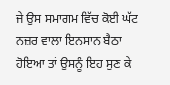ਜੇ ਉਸ ਸਮਾਗਮ ਵਿੱਚ ਕੋਈ ਘੱਟ ਨਜ਼ਰ ਵਾਲਾ ਇਨਸਾਨ ਬੈਠਾ ਹੋਇਆ ਤਾਂ ਉਸਨੂੰ ਇਹ ਸੁਣ ਕੇ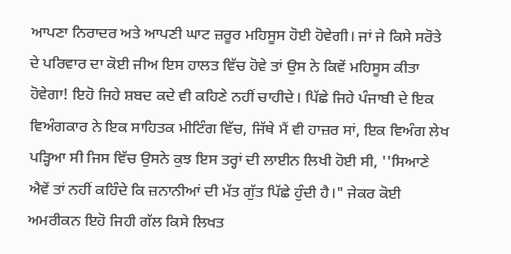ਆਪਣਾ ਨਿਰਾਦਰ ਅਤੇ ਆਪਣੀ ਘਾਟ ਜ਼ਰੂਰ ਮਹਿਸੂਸ ਹੋਈ ਹੋਵੇਗੀ। ਜਾਂ ਜੇ ਕਿਸੇ ਸਰੋਤੇ ਦੇ ਪਰਿਵਾਰ ਦਾ ਕੋਈ ਜੀਅ ਇਸ ਹਾਲਤ ਵਿੱਚ ਹੋਵੇ ਤਾਂ ਉਸ ਨੇ ਕਿਵੇਂ ਮਹਿਸੂਸ ਕੀਤਾ ਹੋਵੇਗਾ! ਇਹੋ ਜਿਹੇ ਸ਼ਬਦ ਕਦੇ ਵੀ ਕਹਿਣੇ ਨਹੀਂ ਚਾਹੀਦੇ। ਪਿੱਛੇ ਜਿਹੇ ਪੰਜਾਬੀ ਦੇ ਇਕ ਵਿਅੰਗਕਾਰ ਨੇ ਇਕ ਸਾਹਿਤਕ ਮੀਟਿੰਗ ਵਿੱਚ, ਜਿੱਥੇ ਮੈਂ ਵੀ ਹਾਜ਼ਰ ਸਾਂ, ਇਕ ਵਿਅੰਗ ਲੇਖ ਪੜ੍ਹਿਆ ਸੀ ਜਿਸ ਵਿੱਚ ਉਸਨੇ ਕੁਝ ਇਸ ਤਰ੍ਹਾਂ ਦੀ ਲਾਈਨ ਲਿਖੀ ਹੋਈ ਸੀ, ''ਸਿਆਣੇ ਐਵੇਂ ਤਾਂ ਨਹੀਂ ਕਹਿੰਦੇ ਕਿ ਜ਼ਨਾਨੀਆਂ ਦੀ ਮੱਤ ਗੁੱਤ ਪਿੱਛੇ ਹੁੰਦੀ ਹੈ।" ਜੇਕਰ ਕੋਈ ਅਮਰੀਕਨ ਇਹੋ ਜਿਹੀ ਗੱਲ ਕਿਸੇ ਲਿਖਤ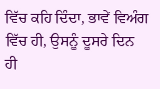ਵਿੱਚ ਕਹਿ ਦਿੰਦਾ, ਭਾਵੇਂ ਵਿਅੰਗ ਵਿੱਚ ਹੀ, ਉਸਨੂੰ ਦੂਸਰੇ ਦਿਨ ਹੀ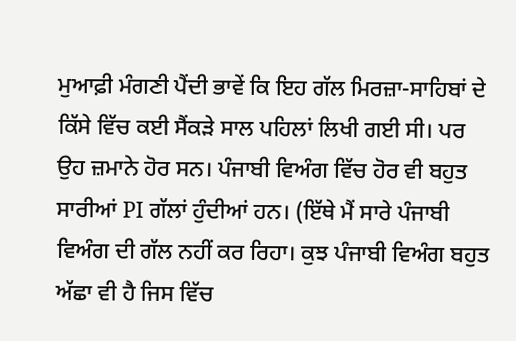ਮੁਆਫ਼ੀ ਮੰਗਣੀ ਪੈਂਦੀ ਭਾਵੇਂ ਕਿ ਇਹ ਗੱਲ ਮਿਰਜ਼ਾ-ਸਾਹਿਬਾਂ ਦੇ ਕਿੱਸੇ ਵਿੱਚ ਕਈ ਸੈਂਕੜੇ ਸਾਲ ਪਹਿਲਾਂ ਲਿਖੀ ਗਈ ਸੀ। ਪਰ ਉਹ ਜ਼ਮਾਨੇ ਹੋਰ ਸਨ। ਪੰਜਾਬੀ ਵਿਅੰਗ ਵਿੱਚ ਹੋਰ ਵੀ ਬਹੁਤ ਸਾਰੀਆਂ PI ਗੱਲਾਂ ਹੁੰਦੀਆਂ ਹਨ। (ਇੱਥੇ ਮੈਂ ਸਾਰੇ ਪੰਜਾਬੀ ਵਿਅੰਗ ਦੀ ਗੱਲ ਨਹੀਂ ਕਰ ਰਿਹਾ। ਕੁਝ ਪੰਜਾਬੀ ਵਿਅੰਗ ਬਹੁਤ ਅੱਛਾ ਵੀ ਹੈ ਜਿਸ ਵਿੱਚ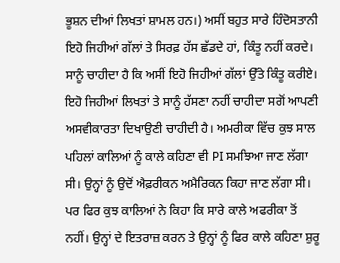ਭੂਸ਼ਨ ਦੀਆਂ ਲਿਖਤਾਂ ਸ਼ਾਮਲ ਹਨ।) ਅਸੀਂ ਬਹੁਤ ਸਾਰੇ ਹਿੰਦੋਸਤਾਨੀ ਇਹੋ ਜਿਹੀਆਂ ਗੱਲਾਂ ਤੇ ਸਿਰਫ਼ ਹੱਸ ਛੱਡਦੇ ਹਾਂ, ਕਿੰਤੂ ਨਹੀਂ ਕਰਦੇ। ਸਾਨੂੰ ਚਾਹੀਦਾ ਹੈ ਕਿ ਅਸੀਂ ਇਹੋ ਜਿਹੀਆਂ ਗੱਲਾਂ ਉੱਤੇ ਕਿੰਤੂ ਕਰੀਏ। ਇਹੋ ਜਿਹੀਆਂ ਲਿਖਤਾਂ ਤੇ ਸਾਨੂੰ ਹੱਸਣਾ ਨਹੀਂ ਚਾਹੀਦਾ ਸਗੋਂ ਆਪਣੀ ਅਸਵੀਕਾਰਤਾ ਦਿਖਾਉਣੀ ਚਾਹੀਦੀ ਹੈ। ਅਮਰੀਕਾ ਵਿੱਚ ਕੁਝ ਸਾਲ ਪਹਿਲਾਂ ਕਾਲਿਆਂ ਨੂੰ ਕਾਲੇ ਕਹਿਣਾ ਵੀ PI ਸਮਝਿਆ ਜਾਣ ਲੱਗਾ ਸੀ। ਉਨ੍ਹਾਂ ਨੂੰ ਉਦੋਂ ਐਫ਼ਰੀਕਨ ਅਮੈਰਿਕਨ ਕਿਹਾ ਜਾਣ ਲੱਗਾ ਸੀ। ਪਰ ਫਿਰ ਕੁਝ ਕਾਲਿਆਂ ਨੇ ਕਿਹਾ ਕਿ ਸਾਰੇ ਕਾਲੇ ਅਫਰੀਕਾ ਤੋਂ ਨਹੀਂ। ਉਨ੍ਹਾਂ ਦੇ ਇਤਰਾਜ਼ ਕਰਨ ਤੇ ਉਨ੍ਹਾਂ ਨੂੰ ਫਿਰ ਕਾਲੇ ਕਹਿਣਾ ਸ਼ੁਰੂ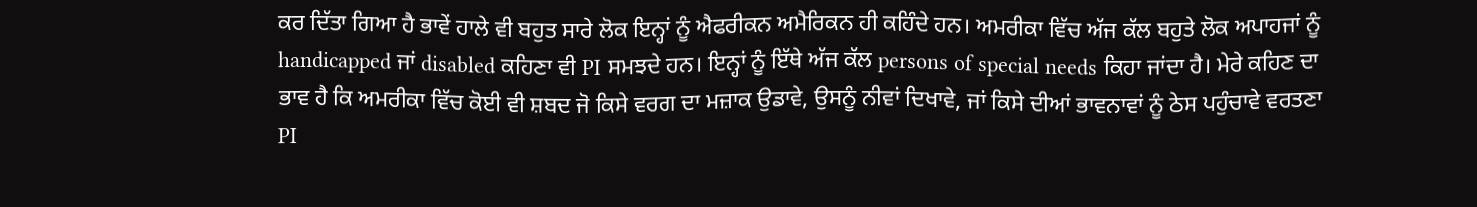ਕਰ ਦਿੱਤਾ ਗਿਆ ਹੈ ਭਾਵੇਂ ਹਾਲੇ ਵੀ ਬਹੁਤ ਸਾਰੇ ਲੋਕ ਇਨ੍ਹਾਂ ਨੂੰ ਐਫਰੀਕਨ ਅਮੈਰਿਕਨ ਹੀ ਕਹਿੰਦੇ ਹਨ। ਅਮਰੀਕਾ ਵਿੱਚ ਅੱਜ ਕੱਲ ਬਹੁਤੇ ਲੋਕ ਅਪਾਹਜਾਂ ਨੂੰ handicapped ਜਾਂ disabled ਕਹਿਣਾ ਵੀ PI ਸਮਝਦੇ ਹਨ। ਇਨ੍ਹਾਂ ਨੂੰ ਇੱਥੇ ਅੱਜ ਕੱਲ persons of special needs ਕਿਹਾ ਜਾਂਦਾ ਹੈ। ਮੇਰੇ ਕਹਿਣ ਦਾ ਭਾਵ ਹੈ ਕਿ ਅਮਰੀਕਾ ਵਿੱਚ ਕੋਈ ਵੀ ਸ਼ਬਦ ਜੋ ਕਿਸੇ ਵਰਗ ਦਾ ਮਜ਼ਾਕ ਉਡਾਵੇ, ਉਸਨੂੰ ਨੀਵਾਂ ਦਿਖਾਵੇ, ਜਾਂ ਕਿਸੇ ਦੀਆਂ ਭਾਵਨਾਵਾਂ ਨੂੰ ਠੇਸ ਪਹੁੰਚਾਵੇ ਵਰਤਣਾ PI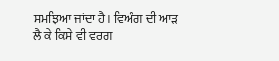ਸਮਝਿਆ ਜਾਂਦਾ ਹੈ। ਵਿਅੰਗ ਦੀ ਆੜ ਲੈ ਕੇ ਕਿਸੇ ਵੀ ਵਰਗ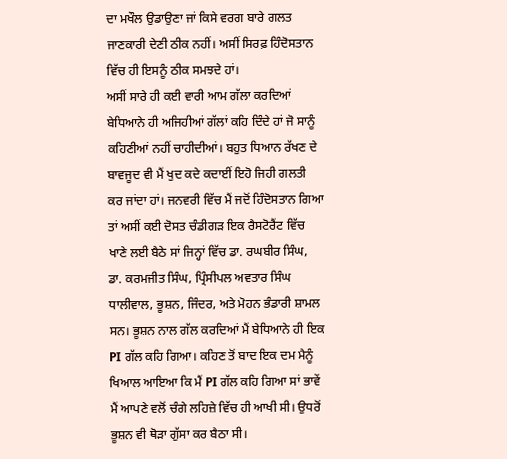ਦਾ ਮਖੌਲ ਉਡਾਉਣਾ ਜਾਂ ਕਿਸੇ ਵਰਗ ਬਾਰੇ ਗਲਤ ਜਾਣਕਾਰੀ ਦੇਣੀ ਠੀਕ ਨਹੀਂ। ਅਸੀਂ ਸਿਰਫ਼ ਹਿੰਦੋਸਤਾਨ ਵਿੱਚ ਹੀ ਇਸਨੂੰ ਠੀਕ ਸਮਝਦੇ ਹਾਂ।
ਅਸੀਂ ਸਾਰੇ ਹੀ ਕਈ ਵਾਰੀ ਆਮ ਗੱਲਾ ਕਰਦਿਆਂ ਬੇਧਿਆਨੇ ਹੀ ਅਜਿਹੀਆਂ ਗੱਲਾਂ ਕਹਿ ਦਿੰਦੇ ਹਾਂ ਜੋ ਸਾਨੂੰ ਕਹਿਣੀਆਂ ਨਹੀਂ ਚਾਹੀਦੀਆਂ। ਬਹੁਤ ਧਿਆਨ ਰੱਖਣ ਦੇ ਬਾਵਜੂਦ ਵੀ ਮੈਂ ਖੁਦ ਕਦੇ ਕਦਾਈਂ ਇਹੋ ਜਿਹੀ ਗਲਤੀ ਕਰ ਜਾਂਦਾ ਹਾਂ। ਜਨਵਰੀ ਵਿੱਚ ਮੈਂ ਜਦੋਂ ਹਿੰਦੋਸਤਾਨ ਗਿਆ ਤਾਂ ਅਸੀਂ ਕਈ ਦੋਸਤ ਚੰਡੀਗੜ ਇਕ ਰੈਸਟੋਰੈਂਟ ਵਿੱਚ ਖਾਣੇ ਲਈ ਬੈਠੇ ਸਾਂ ਜਿਨ੍ਹਾਂ ਵਿੱਚ ਡਾ. ਰਘਬੀਰ ਸਿੰਘ, ਡਾ. ਕਰਮਜੀਤ ਸਿੰਘ, ਪ੍ਰਿੰਸੀਪਲ ਅਵਤਾਰ ਸਿੰਘ ਧਾਲੀਵਾਲ, ਭੂਸ਼ਨ, ਜਿੰਦਰ, ਅਤੇ ਮੋਹਨ ਭੰਡਾਰੀ ਸ਼ਾਮਲ ਸਨ। ਭੂਸ਼ਨ ਨਾਲ ਗੱਲ ਕਰਦਿਆਂ ਮੈਂ ਬੇਧਿਆਨੇ ਹੀ ਇਕ PI ਗੱਲ ਕਹਿ ਗਿਆ। ਕਹਿਣ ਤੋਂ ਬਾਦ ਇਕ ਦਮ ਮੈਨੂੰ ਖਿਆਲ ਆਇਆ ਕਿ ਮੈਂ PI ਗੱਲ ਕਹਿ ਗਿਆ ਸਾਂ ਭਾਵੇਂ ਮੈਂ ਆਪਣੇ ਵਲੋਂ ਚੰਗੇ ਲਹਿਜ਼ੇ ਵਿੱਚ ਹੀ ਆਖੀ ਸੀ। ਉਧਰੋਂ ਭੂਸ਼ਨ ਵੀ ਥੋੜਾ ਗੁੱਸਾ ਕਰ ਬੈਠਾ ਸੀ।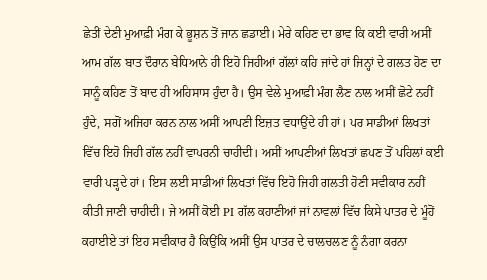ਛੇਤੀਂ ਦੇਣੀ ਮੁਆਫ਼ੀ ਮੰਗ ਕੇ ਭੂਸ਼ਨ ਤੋਂ ਜਾਨ ਛਡਾਈ। ਮੇਰੇ ਕਹਿਣ ਦਾ ਭਾਵ ਕਿ ਕਈ ਵਾਰੀ ਅਸੀਂ ਆਮ ਗੱਲ ਬਾਤ ਦੌਰਾਨ ਬੇਧਿਆਨੇ ਹੀ ਇਹੋ ਜਿਹੀਆਂ ਗੱਲਾਂ ਕਹਿ ਜਾਂਦੇ ਹਾਂ ਜਿਨ੍ਹਾਂ ਦੇ ਗਲਤ ਹੋਣ ਦਾ ਸਾਨੂੰ ਕਹਿਣ ਤੋਂ ਬਾਦ ਹੀ ਅਹਿਸਾਸ ਹੁੰਦਾ ਹੈ। ਉਸ ਵੇਲੇ ਮੁਆਫ਼ੀ ਮੰਗ ਲੈਣ ਨਾਲ ਅਸੀਂ ਛੋਟੇ ਨਹੀਂ ਹੁੰਦੇ, ਸਗੋਂ ਅਜਿਹਾ ਕਰਨ ਨਾਲ ਅਸੀਂ ਆਪਣੀ ਇਜ਼ਤ ਵਧਾਉਂਦੇ ਹੀ ਹਾਂ। ਪਰ ਸਾਡੀਆਂ ਲਿਖਤਾਂ ਵਿੱਚ ਇਹੋ ਜਿਹੀ ਗੱਲ ਨਹੀਂ ਵਾਪਰਨੀ ਚਾਹੀਦੀ। ਅਸੀਂ ਆਪਣੀਆਂ ਲਿਖਤਾਂ ਛਪਣ ਤੋਂ ਪਹਿਲਾਂ ਕਈ ਵਾਰੀ ਪੜ੍ਹਦੇ ਹਾਂ। ਇਸ ਲਈ ਸਾਡੀਆਂ ਲਿਖਤਾਂ ਵਿੱਚ ਇਹੋ ਜਿਹੀ ਗਲਤੀ ਹੋਣੀ ਸਵੀਕਾਰ ਨਹੀਂ ਕੀਤੀ ਜਾਣੀ ਚਾਹੀਦੀ। ਜੇ ਅਸੀਂ ਕੋਈ PI ਗੱਲ ਕਹਾਣੀਆਂ ਜਾਂ ਨਾਵਲਾਂ ਵਿੱਚ ਕਿਸੇ ਪਾਤਰ ਦੇ ਮੂੰਹੋਂ ਕਹਾਈਏ ਤਾਂ ਇਹ ਸਵੀਕਾਰ ਹੈ ਕਿਉਂਕਿ ਅਸੀਂ ਉਸ ਪਾਤਰ ਦੇ ਚਾਲਚਲਣ ਨੂੰ ਨੰਗਾ ਕਰਨਾ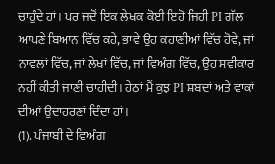ਚਾਹੁੰਦੇ ਹਾਂ। ਪਰ ਜਦੋਂ ਇਕ ਲੇਖਕ ਕੋਈ ਇਹੋ ਜਿਹੀ PI ਗੱਲ ਆਪਣੇ ਬਿਆਨ ਵਿੱਚ ਕਹੇ, ਭਾਵੇ ਉਹ ਕਹਾਣੀਆਂ ਵਿੱਚ ਹੋਵੇ, ਜਾਂ ਨਾਵਲਾਂ ਵਿੱਚ, ਜਾਂ ਲੇਖਾਂ ਵਿੱਚ, ਜਾਂ ਵਿਅੰਗ ਵਿੱਚ, ਉਹ ਸਵੀਕਾਰ ਨਹੀਂ ਕੀਤੀ ਜਾਣੀ ਚਾਹੀਦੀ। ਹੇਠਾਂ ਮੈਂ ਕੁਝ PI ਸ਼ਬਦਾਂ ਅਤੇ ਵਾਕਾਂ ਦੀਆਂ ਉਦਾਹਰਣਾਂ ਦਿੰਦਾ ਹਾਂ।
(1). ਪੰਜਾਬੀ ਦੇ ਵਿਅੰਗ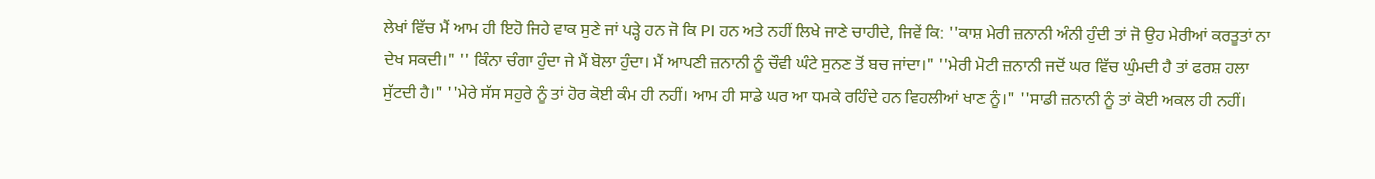ਲੇਖਾਂ ਵਿੱਚ ਮੈਂ ਆਮ ਹੀ ਇਹੋ ਜਿਹੇ ਵਾਕ ਸੁਣੇ ਜਾਂ ਪੜ੍ਹੇ ਹਨ ਜੋ ਕਿ PI ਹਨ ਅਤੇ ਨਹੀਂ ਲਿਖੇ ਜਾਣੇ ਚਾਹੀਦੇ, ਜਿਵੇਂ ਕਿ: ''ਕਾਸ਼ ਮੇਰੀ ਜ਼ਨਾਨੀ ਅੰਨੀ ਹੁੰਦੀ ਤਾਂ ਜੋ ਉਹ ਮੇਰੀਆਂ ਕਰਤੂਤਾਂ ਨਾ ਦੇਖ ਸਕਦੀ।" '' ਕਿੰਨਾ ਚੰਗਾ ਹੁੰਦਾ ਜੇ ਮੈਂ ਬੋਲਾ ਹੁੰਦਾ। ਮੈਂ ਆਪਣੀ ਜ਼ਨਾਨੀ ਨੂੰ ਚੌਵੀ ਘੰਟੇ ਸੁਨਣ ਤੋਂ ਬਚ ਜਾਂਦਾ।" ''ਮੇਰੀ ਮੋਟੀ ਜ਼ਨਾਨੀ ਜਦੋਂ ਘਰ ਵਿੱਚ ਘੁੰਮਦੀ ਹੈ ਤਾਂ ਫਰਸ਼ ਹਲਾ ਸੁੱਟਦੀ ਹੈ।" ''ਮੇਰੇ ਸੱਸ ਸਹੁਰੇ ਨੂੰ ਤਾਂ ਹੋਰ ਕੋਈ ਕੰਮ ਹੀ ਨਹੀਂ। ਆਮ ਹੀ ਸਾਡੇ ਘਰ ਆ ਧਮਕੇ ਰਹਿੰਦੇ ਹਨ ਵਿਹਲੀਆਂ ਖਾਣ ਨੂੰ।" ''ਸਾਡੀ ਜ਼ਨਾਨੀ ਨੂੰ ਤਾਂ ਕੋਈ ਅਕਲ ਹੀ ਨਹੀਂ।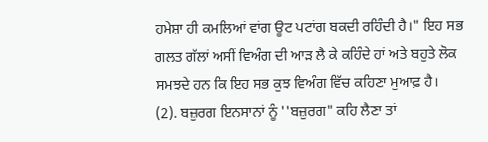ਹਮੇਸ਼ਾ ਹੀ ਕਮਲਿਆਂ ਵਾਂਗ ਊਟ ਪਟਾਂਗ ਬਕਦੀ ਰਹਿੰਦੀ ਹੈ।" ਇਹ ਸਭ ਗਲਤ ਗੱਲਾਂ ਅਸੀਂ ਵਿਅੰਗ ਦੀ ਆੜ ਲੈ ਕੇ ਕਹਿੰਦੇ ਹਾਂ ਅਤੇ ਬਹੁਤੇ ਲੋਕ ਸਮਝਦੇ ਹਨ ਕਿ ਇਹ ਸਭ ਕੁਝ ਵਿਅੰਗ ਵਿੱਚ ਕਹਿਣਾ ਮੁਆਫ਼ ਹੈ।
(2). ਬਜ਼ੁਰਗ ਇਨਸਾਨਾਂ ਨੂੰ ''ਬਜ਼ੁਰਗ" ਕਹਿ ਲੈਣਾ ਤਾਂ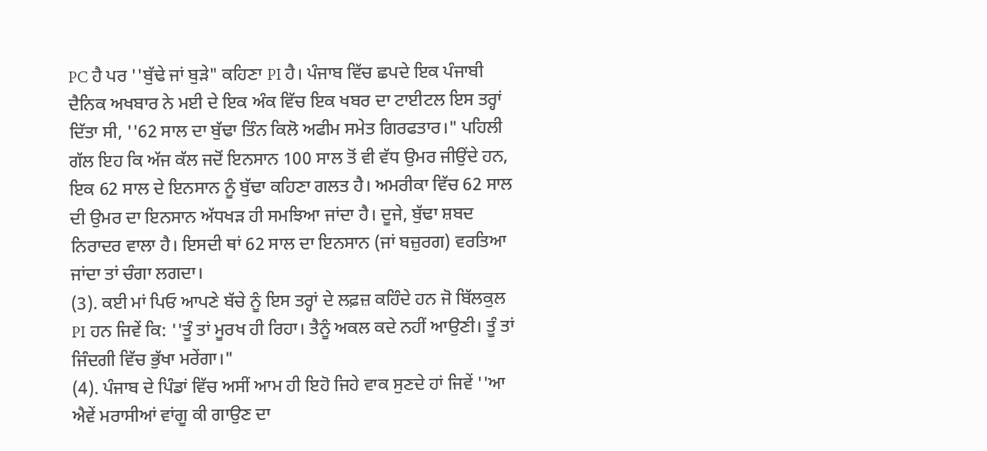PC ਹੈ ਪਰ ''ਬੁੱਢੇ ਜਾਂ ਬੁੜੇ" ਕਹਿਣਾ PI ਹੈ। ਪੰਜਾਬ ਵਿੱਚ ਛਪਦੇ ਇਕ ਪੰਜਾਬੀ ਦੈਨਿਕ ਅਖਬਾਰ ਨੇ ਮਈ ਦੇ ਇਕ ਅੰਕ ਵਿੱਚ ਇਕ ਖਬਰ ਦਾ ਟਾਈਟਲ ਇਸ ਤਰ੍ਹਾਂ ਦਿੱਤਾ ਸੀ, ''62 ਸਾਲ ਦਾ ਬੁੱਢਾ ਤਿੰਨ ਕਿਲੋ ਅਫੀਮ ਸਮੇਤ ਗਿਰਫਤਾਰ।" ਪਹਿਲੀ ਗੱਲ ਇਹ ਕਿ ਅੱਜ ਕੱਲ ਜਦੋਂ ਇਨਸਾਨ 100 ਸਾਲ ਤੋਂ ਵੀ ਵੱਧ ਉਮਰ ਜੀਉਂਦੇ ਹਨ, ਇਕ 62 ਸਾਲ ਦੇ ਇਨਸਾਨ ਨੂੰ ਬੁੱਢਾ ਕਹਿਣਾ ਗਲਤ ਹੈ। ਅਮਰੀਕਾ ਵਿੱਚ 62 ਸਾਲ ਦੀ ਉਮਰ ਦਾ ਇਨਸਾਨ ਅੱਧਖੜ ਹੀ ਸਮਝਿਆ ਜਾਂਦਾ ਹੈ। ਦੂਜੇ, ਬੁੱਢਾ ਸ਼ਬਦ ਨਿਰਾਦਰ ਵਾਲਾ ਹੈ। ਇਸਦੀ ਥਾਂ 62 ਸਾਲ ਦਾ ਇਨਸਾਨ (ਜਾਂ ਬਜ਼ੁਰਗ) ਵਰਤਿਆ ਜਾਂਦਾ ਤਾਂ ਚੰਗਾ ਲਗਦਾ।
(3). ਕਈ ਮਾਂ ਪਿਓ ਆਪਣੇ ਬੱਚੇ ਨੂੰ ਇਸ ਤਰ੍ਹਾਂ ਦੇ ਲਫ਼ਜ਼ ਕਹਿੰਦੇ ਹਨ ਜੋ ਬਿੱਲਕੁਲ PI ਹਨ ਜਿਵੇਂ ਕਿ: ''ਤੂੰ ਤਾਂ ਮੂਰਖ ਹੀ ਰਿਹਾ। ਤੈਨੂੰ ਅਕਲ ਕਦੇ ਨਹੀਂ ਆਉਣੀ। ਤੂੰ ਤਾਂ ਜਿੰਦਗੀ ਵਿੱਚ ਭੁੱਖਾ ਮਰੇਂਗਾ।"
(4). ਪੰਜਾਬ ਦੇ ਪਿੰਡਾਂ ਵਿੱਚ ਅਸੀਂ ਆਮ ਹੀ ਇਹੋ ਜਿਹੇ ਵਾਕ ਸੁਣਦੇ ਹਾਂ ਜਿਵੇਂ ''ਆ ਐਵੇਂ ਮਰਾਸੀਆਂ ਵਾਂਗੂ ਕੀ ਗਾਉਣ ਦਾ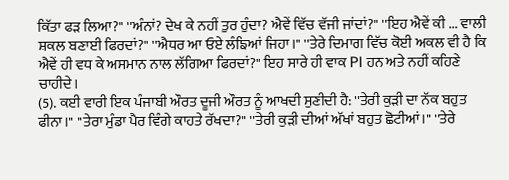ਕਿੱਤਾ ਫੜ ਲਿਆ?" ''ਅੰਨਾਂ? ਦੇਖ ਕੇ ਨਹੀਂ ਤੁਰ ਹੁੰਦਾ? ਐਵੇਂ ਵਿੱਚ ਵੱਜੀ ਜਾਂਦਾਂ?" ''ਇਹ ਐਵੇਂ ਕੀ ... ਵਾਲੀ ਸ਼ਕਲ ਬਣਾਈ ਫਿਰਦਾਂ?" ''ਐਧਰ ਆ ਓਏ ਲੰਙਿਆਂ ਜਿਹਾ।" ''ਤੇਰੇ ਦਿਮਾਗ ਵਿੱਚ ਕੋਈ ਅਕਲ ਵੀ ਹੈ ਕਿ ਐਵੇਂ ਹੀ ਵਧ ਕੇ ਅਸਮਾਨ ਨਾਲ ਲੱਗਿਆ ਫਿਰਦਾਂ?" ਇਹ ਸਾਰੇ ਹੀ ਵਾਕ PI ਹਨ ਅਤੇ ਨਹੀਂ ਕਹਿਣੇ ਚਾਹੀਦੇ।
(5). ਕਈ ਵਾਰੀ ਇਕ ਪੰਜਾਬੀ ਔਰਤ ਦੂਜੀ ਔਰਤ ਨੂੰ ਆਖਦੀ ਸੁਣੀਦੀ ਹੈ: ''ਤੇਰੀ ਕੁੜੀ ਦਾ ਨੱਕ ਬਹੁਤ ਫੀਨਾ।" ''ਤੇਰਾ ਮੁੰਡਾ ਪੈਰ ਵਿੰਗੇ ਕਾਹਤੇ ਰੱਖਦਾ?" ''ਤੇਰੀ ਕੁੜੀ ਦੀਆਂ ਅੱਖਾਂ ਬਹੁਤ ਛੋਟੀਆਂ।" ''ਤੇਰੇ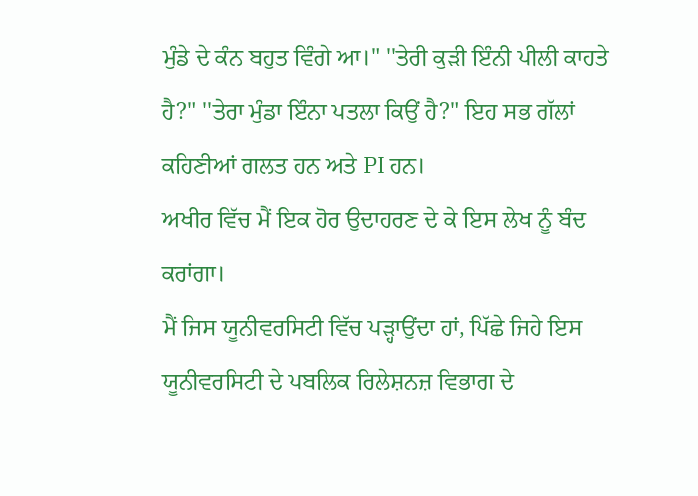ਮੁੰਡੇ ਦੇ ਕੰਨ ਬਹੁਤ ਵਿੰਗੇ ਆ।" ''ਤੇਰੀ ਕੁੜੀ ਇੰਨੀ ਪੀਲੀ ਕਾਹਤੇ ਹੈ?" ''ਤੇਰਾ ਮੁੰਡਾ ਇੰਨਾ ਪਤਲਾ ਕਿਉਂ ਹੈ?" ਇਹ ਸਭ ਗੱਲਾਂ ਕਹਿਣੀਆਂ ਗਲਤ ਹਨ ਅਤੇ PI ਹਨ।
ਅਖੀਰ ਵਿੱਚ ਮੈਂ ਇਕ ਹੋਰ ਉਦਾਹਰਣ ਦੇ ਕੇ ਇਸ ਲੇਖ ਨੂੰ ਬੰਦ ਕਰਾਂਗਾ।
ਮੈਂ ਜਿਸ ਯੂਨੀਵਰਸਿਟੀ ਵਿੱਚ ਪੜ੍ਹਾਉਂਦਾ ਹਾਂ, ਪਿੱਛੇ ਜਿਹੇ ਇਸ ਯੂਨੀਵਰਸਿਟੀ ਦੇ ਪਬਲਿਕ ਰਿਲੇਸ਼ਨਜ਼ ਵਿਭਾਗ ਦੇ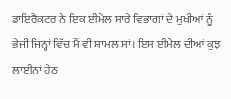ਡਾਇਰੈਕਟਰ ਨੇ ਇਕ ਈਮੇਲ ਸਾਰੇ ਵਿਭਾਗਾਂ ਦੇ ਮੁਖੀਆਂ ਨੂੰ ਭੇਜੀ ਜਿਨ੍ਹਾਂ ਵਿੱਚ ਮੈਂ ਵੀ ਸ਼ਾਮਲ ਸਾਂ। ਇਸ ਈਮੇਲ ਦੀਆਂ ਕੁਝ ਲਾਈਨਾਂ ਹੇਠ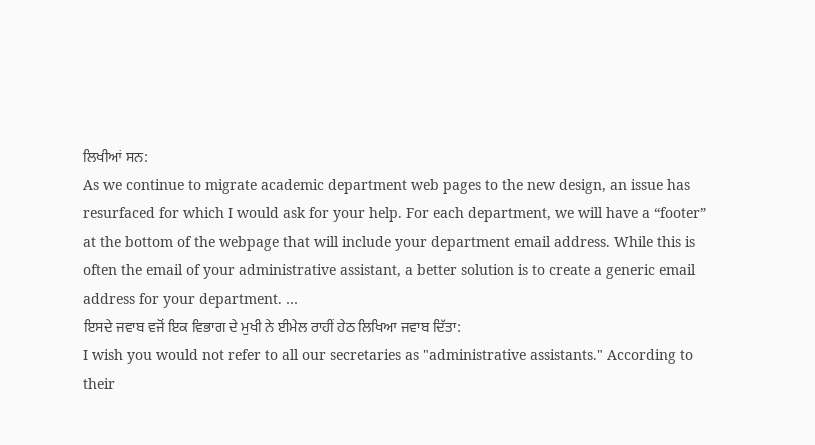ਲਿਖੀਆਂ ਸਨ:
As we continue to migrate academic department web pages to the new design, an issue has resurfaced for which I would ask for your help. For each department, we will have a “footer” at the bottom of the webpage that will include your department email address. While this is often the email of your administrative assistant, a better solution is to create a generic email address for your department. …
ਇਸਦੇ ਜਵਾਬ ਵਜੋਂ ਇਕ ਵਿਭਾਗ ਦੇ ਮੁਖੀ ਨੇ ਈਮੇਲ ਰਾਹੀਂ ਹੇਠ ਲਿਖਿਆ ਜਵਾਬ ਦਿੱਤਾ:
I wish you would not refer to all our secretaries as "administrative assistants." According to their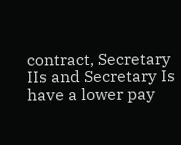contract, Secretary IIs and Secretary Is have a lower pay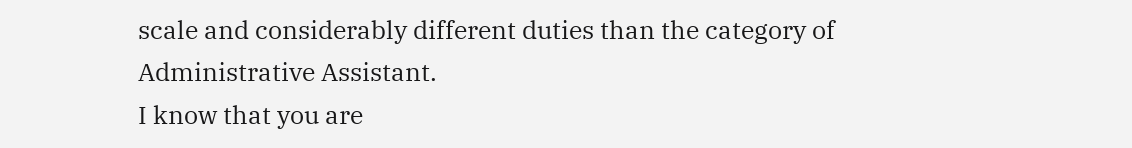scale and considerably different duties than the category of Administrative Assistant.
I know that you are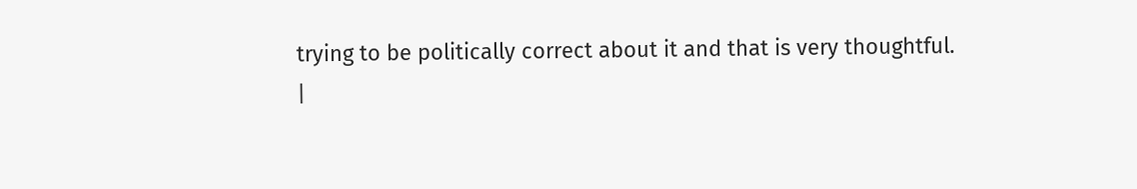trying to be politically correct about it and that is very thoughtful.
|